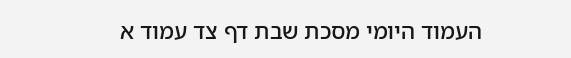העמוד היומי מסכת שבת דף צד עמוד א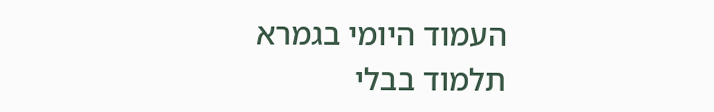העמוד היומי בגמרא תלמוד בבלי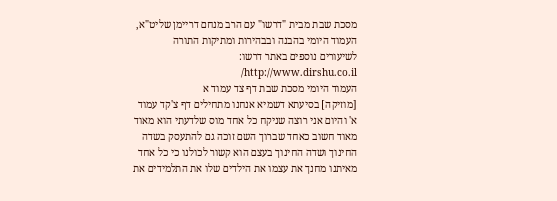מסכת שבת מבית "דרשו" עם הרב מנחם דריימן שליט"א, העמוד היומי בהבנה ובבהירות ומתיקות התורה
לשיעורים נוספים באתר דרשו: http://www.dirshu.co.il/
העמוד היומי מסכת שבת דף צד עמוד א
[מוזיקה] בסיעתא דשמיא אנחנו מתחילים דף צ'קד עמוד א' והיום אני רוצה שניקח כל אחד מוס שלדעתי הוא מאוד מאוד חשוב כאחד שברוך השם זוכה גם להתעסק בשדה החינוך ושדה החינוך בעצם הוא קשור לכולנו כי כל אחד מאיתנו מחנך את עצמו את הילדים שלו את התלמידים את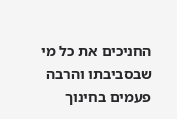החניכים את כל מי שבסביבתו והרבה פעמים בחינוך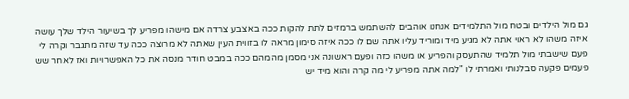גם מול הילדים ובטח מול התלמידים אנחנו אוהבים להשתמש ברמזים לתת להקות ככה באצבע צרדה אם מישהו מפריע לך בשיעור הילד שלך עושה איזה משהו לא ראוי אתה לא מגיע מיד ומוריד עליו אתה שם לו ככה איזה סימון מראה לו בזווית העין שאתה לא מרוצה ככה עד שזה מתגבר וקרה לי פעם שישבתי מול תלמיד שהתעסק והפריע או משהו כזה ופעם ראשונה אני מסמן מהמהם ככה במבט חודר מנסה את כל האפשרויות ואז לאחר שש פעמים פקעה סבלנותי ואמרתי לו "למה אתה מפריע לי מה קרה והוא מיד יש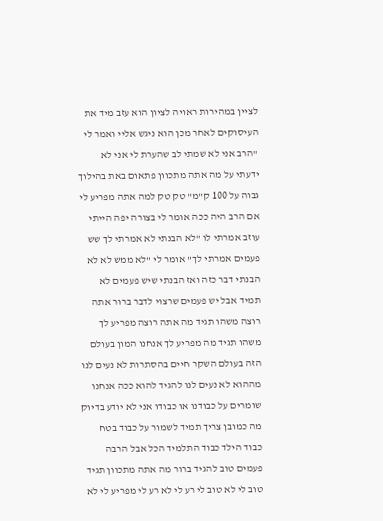לציין במהירות ראויה לציון הוא עזב מיד את העיסוקים לאחר מכן הוא ניגש אליי ואמר לי "הרב אני לא שמתי לב שהערת לי אני לא ידעתי על מה אתה מתכוון פתאום באת בהילוך גבוה על 100 ק"מ" טק טק למה אתה מפריע לי אם הרב היה ככה אומר לי בצורה יפה הייתי עוזב אמרתי לו "לא הבנתי לא אמרתי לך שש פעמים אמרתי לך" אומר לי "לא ממש לא לא הבנתי דבר כזה ואז הבנתי שיש פעמים לא תמיד אבל יש פעמים שרצוי לדבר ברור אתה רוצה משהו תגיד מה אתה רוצה מפריע לך משהו תגיד מה מפריע לך אנחנו המון בעולם הזה בעולם השקר חיים בהסתרות לא נעים לנו מההוא לא נעים לנו להגיד להוא ככה אנחנו שומרים על כבודנו או כבודו אני לא יודע בדיוק מה כמובן צריך תמיד לשמור על כבוד בטח כבוד הילד כבוד התלמיד הכל אבל הרבה פעמים טוב להגיד ברור מה אתה מתכוון תגיד טוב לי לא טוב לי רע לי לא רע לי מפריע לי לא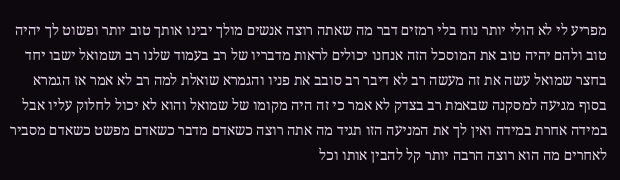מפריע לי לא הולי יותר נוח בלי רמזים דבר מה שאתה רוצה אנשים מולך יבינו אותך טוב יותר ופשוט לך יהיה טוב ולהם יהיה טוב את המוסכל הזה אנחנו יכולים לראות מדבריו של רב בעמוד שלנו רב ושמואל ישבו יחד בחצר שמואל עשה את זה מעשה רב לא דיבר רב סובב את פניו והגמרא שואלת למה רב לא אמר אז הגמרא בסוף מגיעה למסקנה שבאמת רב בצדק לא אמר כי זה היה מקומו של שמואל והוא לא יכול לחלוק עליו אבל במידה אחרת במידה ואין לך את המניעה הזו תגיד מה אתה רוצה כשאדם מדבר כשאדם מפשט כשאדם מסביר לאחרים מה הוא רוצה הרבה יותר קל להבין אותו וכל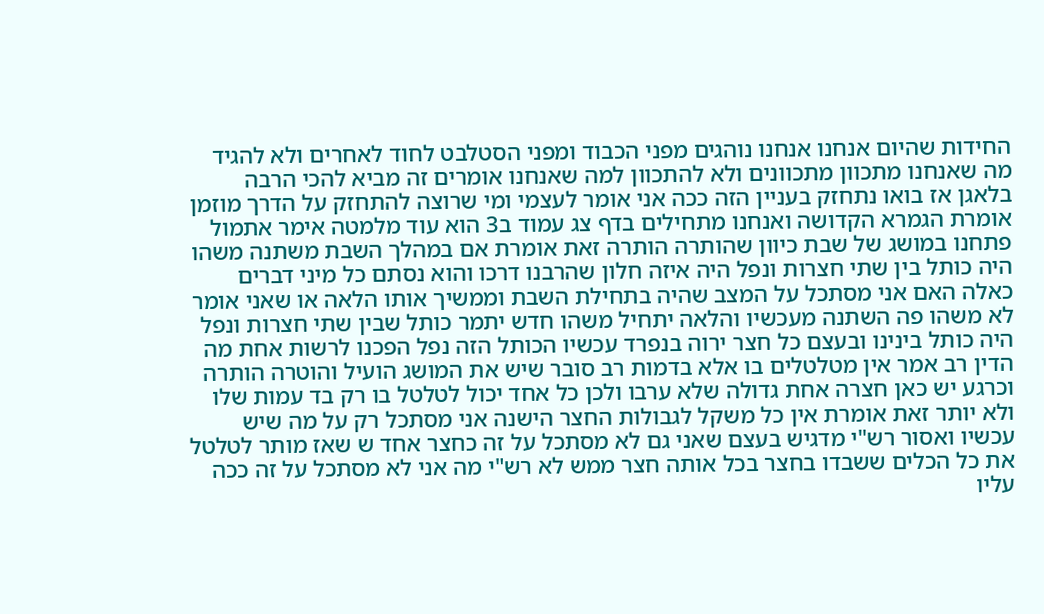החידות שהיום אנחנו אנחנו נוהגים מפני הכבוד ומפני הסטלבט לחוד לאחרים ולא להגיד מה שאנחנו מתכוון מתכוונים ולא להתכוון למה שאנחנו אומרים זה מביא להכי הרבה בלאגן אז בואו נתחזק בעניין הזה ככה אני אומר לעצמי ומי שרוצה להתחזק על הדרך מוזמן אומרת הגמרא הקדושה ואנחנו מתחילים בדף צג עמוד ב3 הוא עוד מלמטה אימר אתמול פתחנו במושג של שבת כיוון שהותרה הותרה זאת אומרת אם במהלך השבת משתנה משהו היה כותל בין שתי חצרות ונפל היה איזה חלון שהרבנו דרכו והוא נסתם כל מיני דברים כאלה האם אני מסתכל על המצב שהיה בתחילת השבת וממשיך אותו הלאה או שאני אומר לא משהו פה השתנה מעכשיו והלאה יתחיל משהו חדש יתמר כותל שבין שתי חצרות ונפל היה כותל בינינו ובעצם כל חצר ירוה בנפרד עכשיו הכותל הזה נפל הפכנו לרשות אחת מה הדין רב אמר אין מטלטלים בו אלא בדמות רב סובר שיש את המושג הועיל והוטרה הותרה וכרגע יש כאן חצרה אחת גדולה שלא ערבו ולכן כל אחד יכול לטלטל בו רק בד עמות שלו ולא יותר זאת אומרת אין כל משקל לגבולות החצר הישנה אני מסתכל רק על מה שיש עכשיו ואסור רש"י מדגיש בעצם שאני גם לא מסתכל על זה כחצר אחד ש שאז מותר לטלטל את כל הכלים ששבדו בחצר בכל אותה חצר ממש לא רש"י מה אני לא מסתכל על זה ככה עליו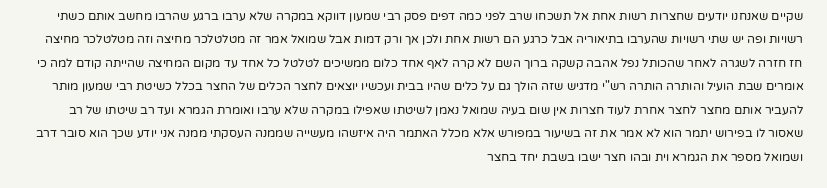שקיים שאנחנו יודעים שחצרות רשות אחת אל תשכחו שרב לפני כמה דפים פסק רבי שמעון דווקא במקרה שלא ערבו ברגע שהרבו מחשב אותם כשתי רשויות ופה יש שתי רשויות שהערבו בתיאוריה אבל כרגע הם רשות אחת ולכן אך ורק דמות אבל שמואל אמר זה מטלטלכר מחיצה וזה מטלטלכר מחיצה חז חזרה לשגרה לאחר שהכותל נפל אהבה קשקה ברוך השם לא קרה לאף אחד כלום ממשיכים לטלטל כל אחד עד מקום המחיצה שהייתה קודם למה כי אומרים שבת הועיל והותרה הותרה רש"י מדגיש שזה הולך גם על כלים שהיו בבית ועכשיו יוצאים לחצר הכלים של החצר בכלל כשיטת רבי שמעון מותר להעביר אותם מחצר לחצר אחרת לעוד חצרות אין שום בעיה שמואל נאמן לשיטתו שאפילו במקרה שלא ערבו ואומרת הגמרא ועד רב שיטתו של רב שאסור לו בפירוש יתמר הוא לא אמר את זה בשיעור במפורש אלא מכלל האתמר היה איזשהו מעשייה שממנה העסקתי ממנה אני יודע שכך הוא סובר דרב ושמואל מספר את הגמרא וית ובהו חצר ישבו בשבת יחד בחצר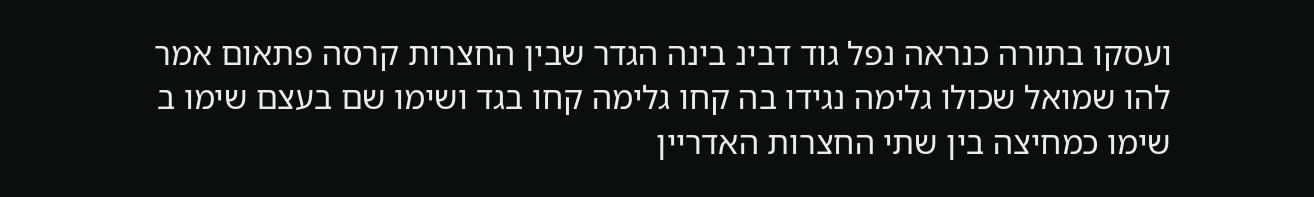ועסקו בתורה כנראה נפל גוד דבינ בינה הגדר שבין החצרות קרסה פתאום אמר להו שמואל שכולו גלימה נגידו בה קחו גלימה קחו בגד ושימו שם בעצם שימו ב שימו כמחיצה בין שתי החצרות האדריין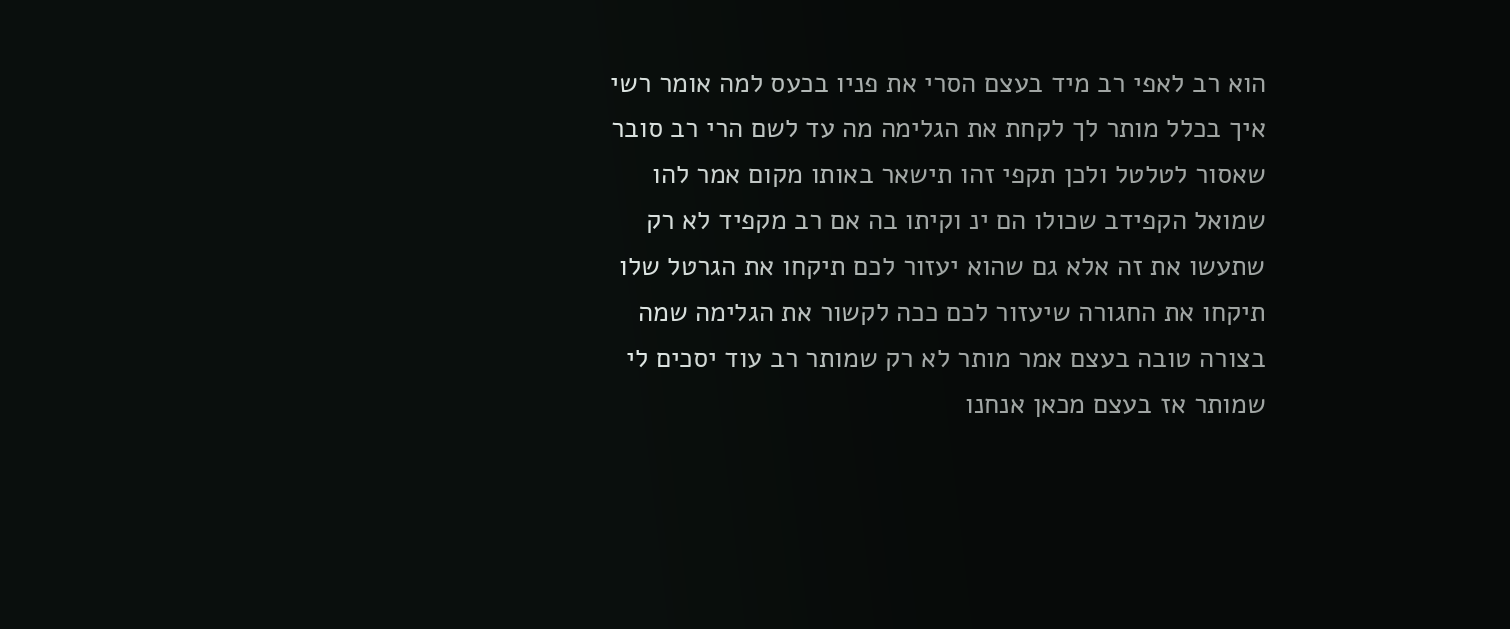הוא רב לאפי רב מיד בעצם הסרי את פניו בכעס למה אומר רשי איך בכלל מותר לך לקחת את הגלימה מה עד לשם הרי רב סובר שאסור לטלטל ולכן תקפי זהו תישאר באותו מקום אמר להו שמואל הקפידב שכולו הם ינ וקיתו בה אם רב מקפיד לא רק שתעשו את זה אלא גם שהוא יעזור לכם תיקחו את הגרטל שלו תיקחו את החגורה שיעזור לכם ככה לקשור את הגלימה שמה בצורה טובה בעצם אמר מותר לא רק שמותר רב עוד יסכים לי שמותר אז בעצם מכאן אנחנו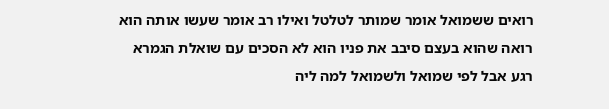רואים ששמואל אומר שמותר לטלטל ואילו רב אומר שעשו אותה הוא רואה שהוא בעצם סיבב את פניו הוא לא הסכים עם שואלת הגמרא רגע אבל לפי שמואל ולשמואל למה ליה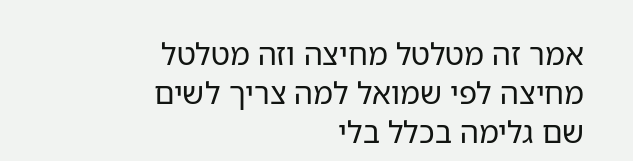אמר זה מטלטל מחיצה וזה מטלטל מחיצה לפי שמואל למה צריך לשים שם גלימה בכלל בלי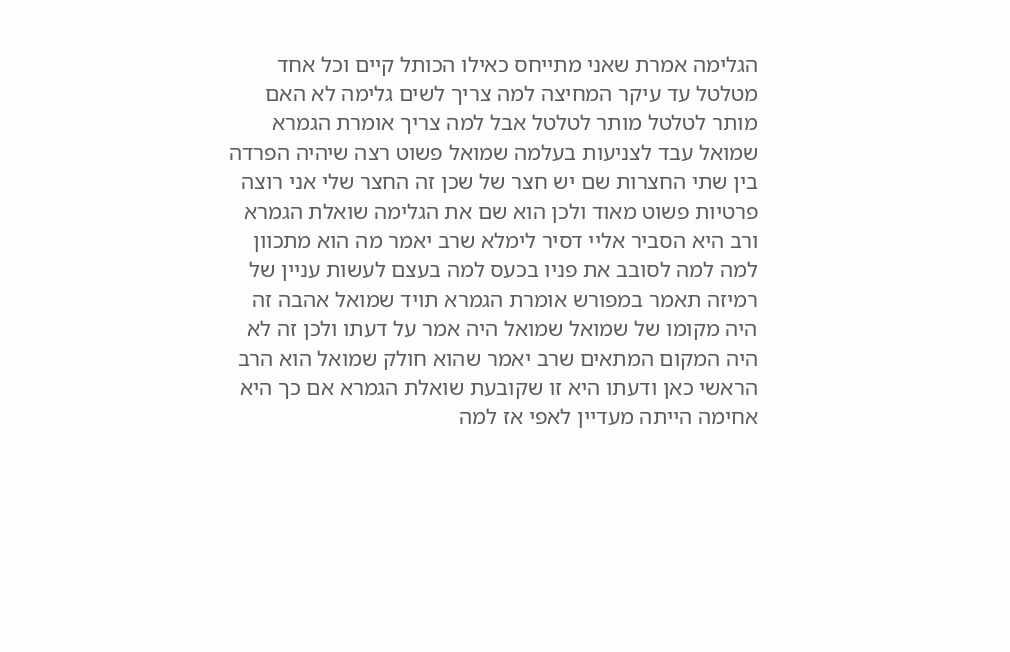הגלימה אמרת שאני מתייחס כאילו הכותל קיים וכל אחד מטלטל עד עיקר המחיצה למה צריך לשים גלימה לא האם מותר לטלטל מותר לטלטל אבל למה צריך אומרת הגמרא שמואל עבד לצניעות בעלמה שמואל פשוט רצה שיהיה הפרדה בין שתי החצרות שם יש חצר של שכן זה החצר שלי אני רוצה פרטיות פשוט מאוד ולכן הוא שם את הגלימה שואלת הגמרא ורב היא הסביר אליי דסיר לימלא שרב יאמר מה הוא מתכוון למה למה לסובב את פניו בכעס למה בעצם לעשות עניין של רמיזה תאמר במפורש אומרת הגמרא תויד שמואל אהבה זה היה מקומו של שמואל שמואל היה אמר על דעתו ולכן זה לא היה המקום המתאים שרב יאמר שהוא חולק שמואל הוא הרב הראשי כאן ודעתו היא זו שקובעת שואלת הגמרא אם כך היא אחימה הייתה מעדיין לאפי אז למה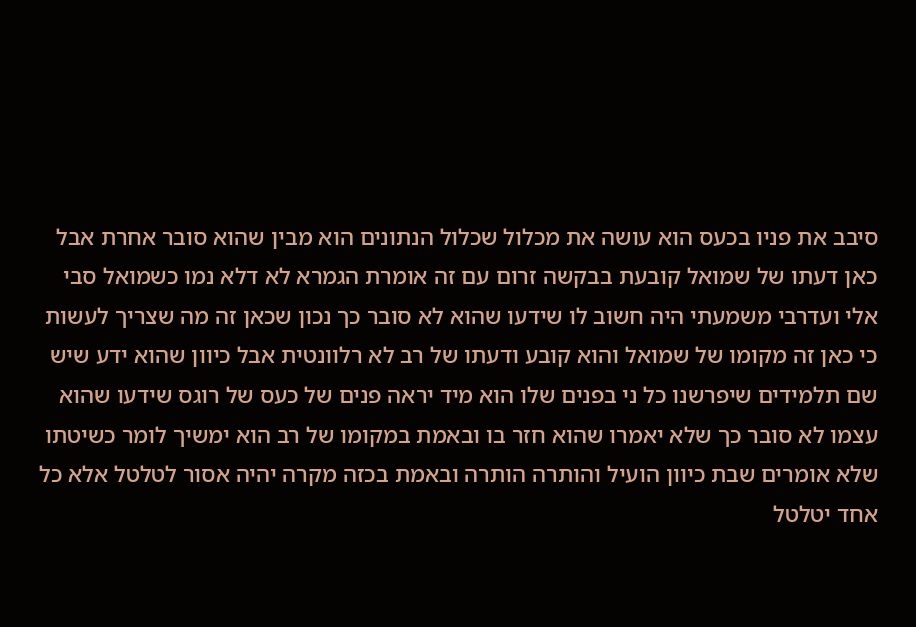סיבב את פניו בכעס הוא עושה את מכלול שכלול הנתונים הוא מבין שהוא סובר אחרת אבל כאן דעתו של שמואל קובעת בבקשה זרום עם זה אומרת הגמרא לא דלא נמו כשמואל סבי אלי ועדרבי משמעתי היה חשוב לו שידעו שהוא לא סובר כך נכון שכאן זה מה שצריך לעשות כי כאן זה מקומו של שמואל והוא קובע ודעתו של רב לא רלוונטית אבל כיוון שהוא ידע שיש שם תלמידים שיפרשנו כל ני בפנים שלו הוא מיד יראה פנים של כעס של רוגס שידעו שהוא עצמו לא סובר כך שלא יאמרו שהוא חזר בו ובאמת במקומו של רב הוא ימשיך לומר כשיטתו שלא אומרים שבת כיוון הועיל והותרה הותרה ובאמת בכזה מקרה יהיה אסור לטלטל אלא כל אחד יטלטל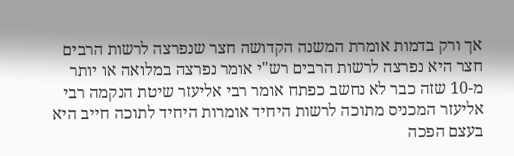אך ורק בדמות אומרת המשנה הקדושה חצר שנפרצה לרשות הרבים חצר היא נפרצה לרשות הרבים רש"י אומר נפרצה במלואה או יותר מ-10 שזה כבר לא נחשב כפתח אומר רבי אליעזר שיטת הנקמה רבי אליעזר המכניס מתוכה לרשות היחיד אומרות היחיד לתוכה חייב היא בעצם הפכה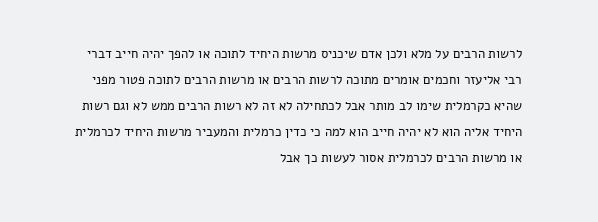לרשות הרבים על מלא ולכן אדם שיכניס מרשות היחיד לתוכה או להפך יהיה חייב דברי רבי אליעזר וחכמים אומרים מתוכה לרשות הרבים או מרשות הרבים לתוכה פטור מפני שהיא כקרמלית שימו לב מותר אבל לכתחילה לא זה לא רשות הרבים ממש לא וגם רשות היחיד אליה הוא לא יהיה חייב הוא למה כי כדין כרמלית והמעביר מרשות היחיד לכרמלית או מרשות הרבים לכרמלית אסור לעשות כך אבל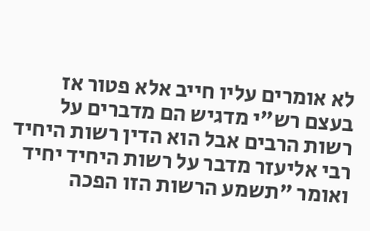לא אומרים עליו חייב אלא פטור אז בעצם רש"י מדגיש הם מדברים על רשות הרבים אבל הוא הדין רשות היחיד רבי אליעזר מדבר על רשות היחיד יחיד ואומר "תשמע הרשות הזו הפכה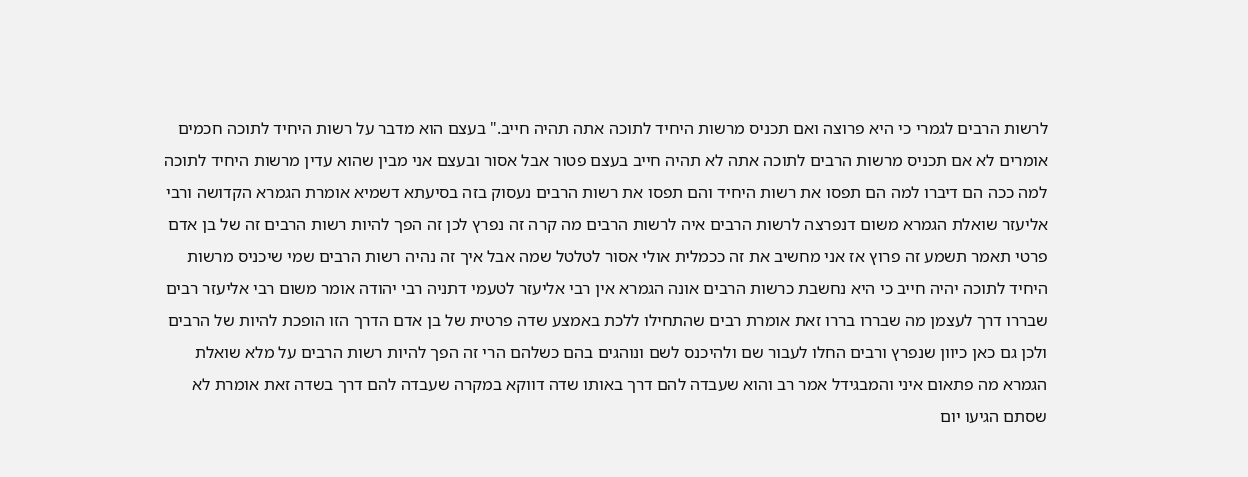לרשות הרבים לגמרי כי היא פרוצה ואם תכניס מרשות היחיד לתוכה אתה תהיה חייב." בעצם הוא מדבר על רשות היחיד לתוכה חכמים אומרים לא אם תכניס מרשות הרבים לתוכה אתה לא תהיה חייב בעצם פטור אבל אסור ובעצם אני מבין שהוא עדין מרשות היחיד לתוכה למה ככה הם דיברו למה הם תפסו את רשות היחיד והם תפסו את רשות הרבים נעסוק בזה בסיעתא דשמיא אומרת הגמרא הקדושה ורבי אליעזר שואלת הגמרא משום דנפרצה לרשות הרבים איה לרשות הרבים מה קרה זה נפרץ לכן זה הפך להיות רשות הרבים זה של בן אדם פרטי תאמר תשמע זה פרוץ אז אני מחשיב את זה ככמלית אולי אסור לטלטל שמה אבל איך זה נהיה רשות הרבים שמי שיכניס מרשות היחיד לתוכה יהיה חייב כי היא נחשבת כרשות הרבים אונה הגמרא אין רבי אליעזר לטעמי דתניה רבי יהודה אומר משום רבי אליעזר רבים שבררו דרך לעצמן מה שבררו בררו זאת אומרת רבים שהתחילו ללכת באמצע שדה פרטית של בן אדם הדרך הזו הופכת להיות של הרבים ולכן גם כאן כיוון שנפרץ ורבים החלו לעבור שם ולהיכנס לשם ונוהגים בהם כשלהם הרי זה הפך להיות רשות הרבים על מלא שואלת הגמרא מה פתאום איני והמבגידל אמר רב והוא שעבדה להם דרך באותו שדה דווקא במקרה שעבדה להם דרך בשדה זאת אומרת לא שסתם הגיעו יום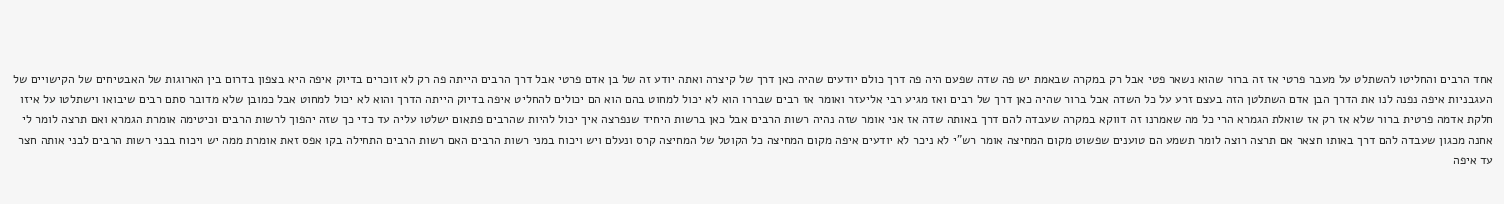אחד הרבים והחליטו להשתלט על מעבר פרטי אז זה ברור שהוא נשאר פטי אבל רק במקרה שבאמת יש פה שדה שפעם היה פה דרך כולם יודעים שהיה כאן דרך של קיצרה ואתה יודע זה של בן אדם פרטי אבל דרך הרבים הייתה פה רק לא זוכרים בדיוק איפה היא בצפון בדרום בין הארוגות של האבטיחים של הקישויים של העגבניות איפה נפנה לנו את הדרך הבן אדם השתלטן הזה בעצם זרע על כל השדה אבל ברור שהיה כאן דרך של רבים ואז מגיע רבי אליעזר ואומר אז רבים שבררו הוא לא יכול למחוט בהם הוא הם יכולים להחליט איפה בדיוק הייתה הדרך והוא לא יכול למחוט אבל כמובן שלא מדובר סתם רבים שיבואו וישתלטו על איזו חלקת אדמה פרטית ברור שלא אז רק אז שואלת הגמרא הרי כל מה שאמרנו זה דווקא במקרה שעבדה להם דרך באותה שדה אז אני אומר שזה נהיה רשות הרבים אבל כאן ברשות היחיד שנפרצה איך יכול להיות שהרבים פתאום ישלטו עליה עד כדי כך שזה יהפוך לרשות הרבים וכיטימה אומרת הגמרא ואם תרצה לומר לי אחנה מכגון שעבדה להם דרך באותו חצאר אם תרצה רוצה לומר תשמע הם טוענים שפשוט מקום המחיצה אומר רש"י לא ניכר לא יודעים איפה מקום המחיצה כל הקוטל של המחיצה קרס ונעלם ויש ויכוח במני רשות הרבים האם רשות הרבים התחילה בקו אפס זאת אומרת ממה יש ויכוח בבני רשות הרבים לבני אותה חצר עד איפה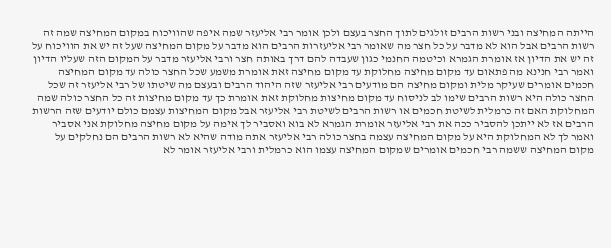הייתה המחיצה ובני רשות הרבים זולגים לתוך החצר בעצם ולכן אומר רבי אליעזר שמה איפה שהוויכוח במקום המחיצה שמה זה רשות הרבים אבל הוא לא מדבר על כל חצר מה שאומר רבי אליעזרות הרבים הוא מדבר על מקום המחיצה שעל זה יש את הוויכוח על זה יש את הדיון אז אומרת הגמרא וכיטמה החנמי כגון שעבדה להם דרך באותה חצר ורבי אליעזר מדבר על המקום הזה שעליו הדיון ואמר רבי חנינא מה פתאום עד מקום מחיצה מחלוקת עד מקום מחיצה זאת אומרת משמע שכל החצר כולה עד מקום המחיצה חכמים אומרים שעיקר מלית ומקום מחיצה הם מודעים רבי אליעזר שזה היהוד הרבים ובעצם מה שיטתו של רבי אליעזר זה שכל החצר כולה היא רשות הרבים שימו לב לניסוח עד מקום מחיצות מחלוקת זאת אומרת כך עד מקום מחיצות זה כל החצר כולה שמה המחלוקת האם זה כרמלית לשיטת חכמים או רשות הרבים לשיטת רבי אליעזר אבל מקום המחיצות עצמם כולם יודעים שזה הרשות הרבים אז לא ייתכן להסביר ככה את רבי אליעזר אומרת הגמרא לא בוא ואסביר לך אימה על מקום מחיצה מחלוקת אני אסביר ואמר לך לא המחלוקת היא על מקום המחיצה עצמה בחצר כולה רבי אליעזר אתה מודה שהיא לא רשות הרבים הם נחלקים על מקום המחיצה ששמה רבי חכמים אומרים שמקום המחיצה עצמו הוא כרמלית ורבי אליעזר אומר לא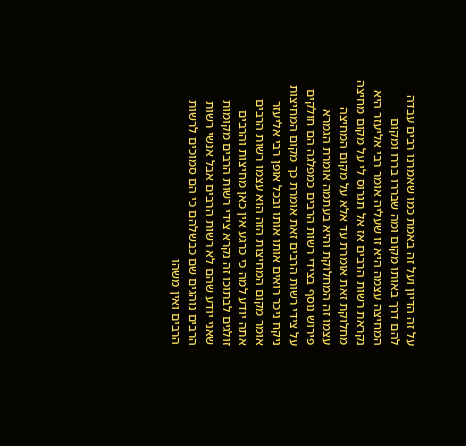על זה הדיון ועל זה באמת כמו שאמרנו רבים עבדה להם דרך באותו מקום ומה שבררו בררו ומקום המחיצה עצמה היא זו שעליה אומר רבי אליעזר היא נקראת רשות הרבים אז אל תגרוס לי על מקום מחיצה מחלוקת זאת אומרת עד אלא על מקום המחיצה עצמו זה המחלוקת והיא בעתמה אומרת הגמרא פירוש נוסף בצידי רשות הרבים כמפלגה הם חולקים על צידי רשות הרבים זאת אומרת כך מקום המחיצות ניקח ניכר רואים אותו אותו ובכל אופן רבי אליעזר אומר מקום המחיצות הזה הוא עצמו רשות הרבים אתה יודע למה כי כרגע אין כאן מחיצות והרבים זולגים לבתוכו זה נקרא צידי רשות הרבים מקומות שאני יודע שהם לא רשות הרבים אבל אנשי רשות הרבים נוהגים שם כבשלהם כי הם סמוכים לרשות הרבים ואין משהו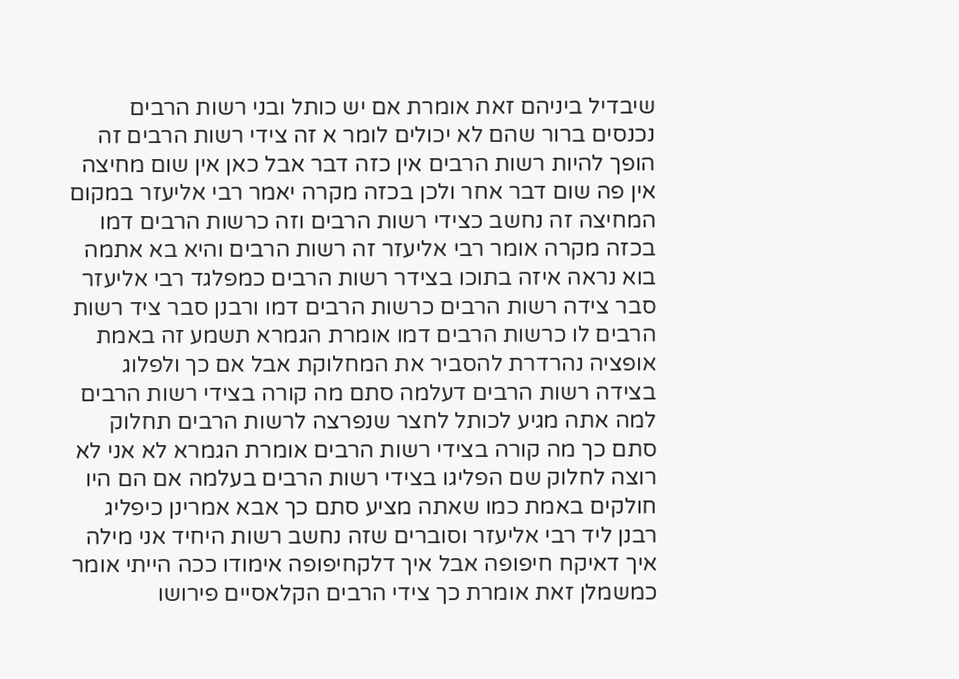שיבדיל ביניהם זאת אומרת אם יש כותל ובני רשות הרבים נכנסים ברור שהם לא יכולים לומר א זה צידי רשות הרבים זה הופך להיות רשות הרבים אין כזה דבר אבל כאן אין שום מחיצה אין פה שום דבר אחר ולכן בכזה מקרה יאמר רבי אליעזר במקום המחיצה זה נחשב כצידי רשות הרבים וזה כרשות הרבים דמו בכזה מקרה אומר רבי אליעזר זה רשות הרבים והיא בא אתמה בוא נראה איזה בתוכו בצידר רשות הרבים כמפלגד רבי אליעזר סבר צידה רשות הרבים כרשות הרבים דמו ורבנן סבר ציד רשות הרבים לו כרשות הרבים דמו אומרת הגמרא תשמע זה באמת אופציה נהרדרת להסביר את המחלוקת אבל אם כך ולפלוג בצידה רשות הרבים דעלמה סתם מה קורה בצידי רשות הרבים למה אתה מגיע לכותל לחצר שנפרצה לרשות הרבים תחלוק סתם כך מה קורה בצידי רשות הרבים אומרת הגמרא לא אני לא רוצה לחלוק שם הפליגו בצידי רשות הרבים בעלמה אם הם היו חולקים באמת כמו שאתה מציע סתם כך אבא אמרינן כיפליג רבנן ליד רבי אליעזר וסוברים שזה נחשב רשות היחיד אני מילה איך דאיקח חיפופה אבל איך דלקחיפופה אימודו ככה הייתי אומר כמשמלן זאת אומרת כך צידי הרבים הקלאסיים פירושו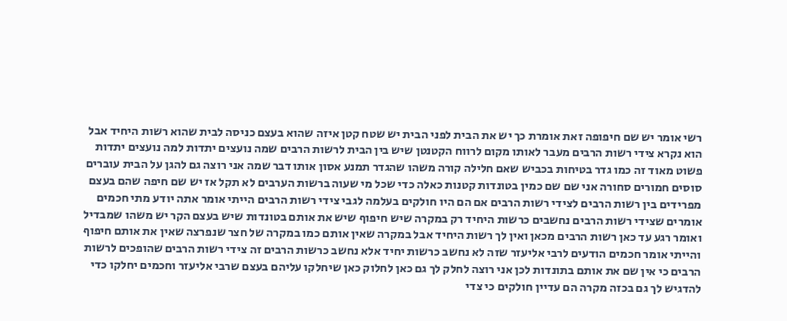רשי אומר יש שם חיפופה זאת אומרת כך יש את הבית לפני הבית יש שטח קטן איזה שהוא בעצם כניסה לבית שהוא רשות היחיד אבל הוא נקרא צידי רשות הרבים מעבר לאותו מקום לרווח הקטנטן שיש בין הבית לרשות הרבים שמה נועצים יתדות למה נועצים יתדות פשוט מאוד זה כמו גדר בטיחות בכביש שאם חלילה קורה משהו שהגדר תמנע אסון אותו דבר שמה אני רוצה גם להגן על הבית עוברים סוסים חמורים סחורה אני שם שם כמין בטונדות קטנות כאלה כדי שכל מי שעוה ברשות הערבים לא תקל אז יש שם חיפה שהם בעצם מפרידים בין רשות הרבים לצידי רשות הרבים אם הם היו חולקים בעלמה לגבי צידי רשות הרבים הייתי אומר אתה יודע מתי חכמים אומרים שצידי רשות הרבים נחשבים כרשות היחיד רק במקרה שיש חיפוף שיש את אותם בטונדות שיש בעצם הקר יש משהו שמבדיל ואומר רגע עד כאן רשות הרבים מכאן ואין לך רשות היחיד אבל במקרה שאין אותם כמו במקרה של חצר שנפרצה שאין את אותם חיפוף והייתי אומר חכמים הודעים לרבי אליעזר שזה לא נחשב כרשות יחיד אלא נחשב כרשות הרבים זה צידי רשות הרבים שהופכים לרשות הרבים כי אין שם את אותם בתונדות לכן אני רוצה לחלק לך גם כאן לחלוק כאן שיחלקו עליהם בעצם שרבי אליעזר וחכמים יחלקו כדי להדגיש לך גם בכזה מקרה הם עדיין חולקים כי צדי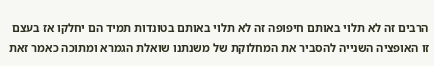הרבים זה לא תלוי באותם חיפופה זה לא תלוי באותם בטונדות תמיד הם יחלקו אז בעצם זו האופציה השנייה להסביר את המחלוקת של משנתנו שואלת הגמרא ומתוכה כאמר זאת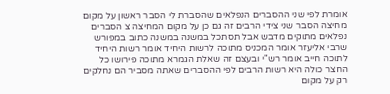אומרת לפי שני ההסברים הנפלאים שהסברת לי הסבר ראשון על מקום מחיצה הסבר שני צידי הרבים זה גם כן על מקום המחיצה צ הסברים נפלאים מתוקים מדבש אבל תסתכל במשנה במשנה כתוב במפורש שרבי אליעזר אומר המכניס מתוכה לרשות היחיד אומר רשות היחיד לתוכה חייב אומר רש"י ובעצם זה שאלת הגמרא מתוכה פירושו כל החצר כולה היא רשות הרבים לפי ההסברים שאתה מסביר הם נחלקים רק על מקום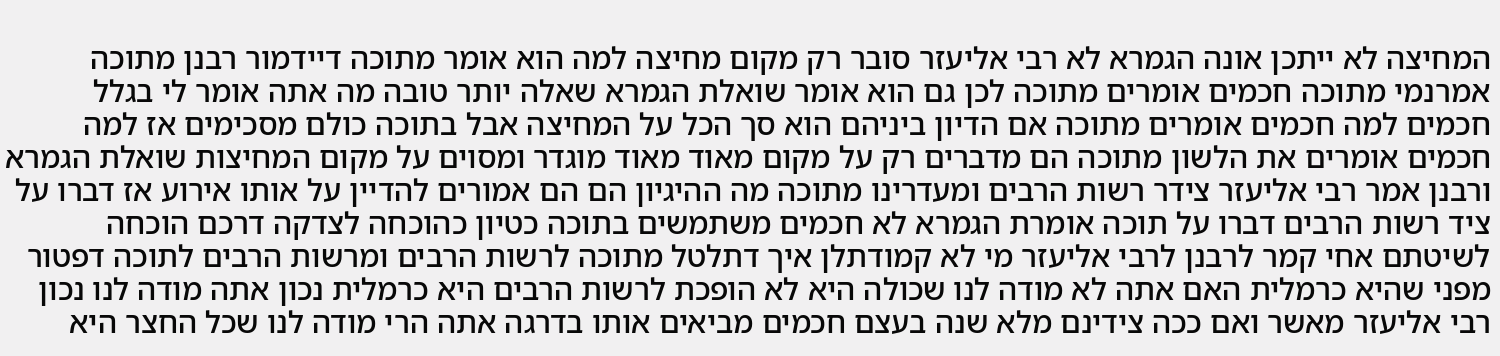המחיצה לא ייתכן אונה הגמרא לא רבי אליעזר סובר רק מקום מחיצה למה הוא אומר מתוכה דיידמור רבנן מתוכה אמרנמי מתוכה חכמים אומרים מתוכה לכן גם הוא אומר שואלת הגמרא שאלה יותר טובה מה אתה אומר לי בגלל חכמים למה חכמים אומרים מתוכה אם הדיון ביניהם הוא סך הכל על המחיצה אבל בתוכה כולם מסכימים אז למה חכמים אומרים את הלשון מתוכה הם מדברים רק על מקום מאוד מאוד מוגדר ומסוים על מקום המחיצות שואלת הגמרא ורבנן אמר רבי אליעזר צידר רשות הרבים ומעדרינו מתוכה מה ההיגיון הם הם אמורים להדיין על אותו אירוע אז דברו על ציד רשות הרבים דברו על תוכה אומרת הגמרא לא חכמים משתמשים בתוכה כטיון כהוכחה לצדקה דרכם הוכחה לשיטתם אחי קמר לרבנן לרבי אליעזר מי לא קמודתלן איך דתלטל מתוכה לרשות הרבים ומרשות הרבים לתוכה דפטור מפני שהיא כרמלית האם אתה לא מודה לנו שכולה היא לא הופכת לרשות הרבים היא כרמלית נכון אתה מודה לנו נכון רבי אליעזר מאשר ואם ככה צידינם מלא שנה בעצם חכמים מביאים אותו בדרגה אתה הרי מודה לנו שכל החצר היא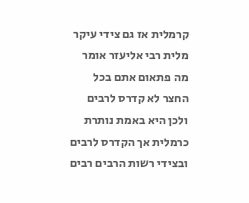קרמלית אז גם צידי עיקר מלית רבי אליעזר אומר מה פתאום אתם בכל החצר לא קדרס לרבים ולכן היא באמת נותרת כרמלית אך הקדרס לרבים ובצידי רשות הרבים רבים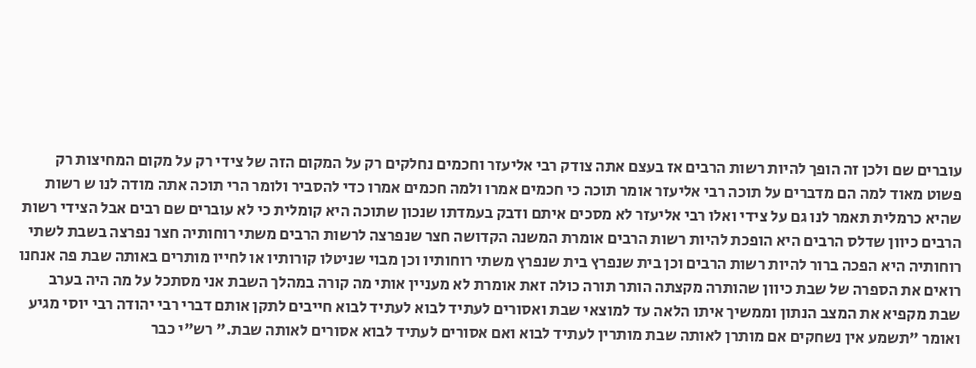עוברים שם ולכן זה הופך להיות רשות הרבים אז בעצם אתה צודק רבי אליעזר וחכמים נחלקים רק על המקום הזה של צידי רק על מקום המחיצות רק פשוט מאוד למה הם מדברים על תוכה רבי אליעזר אומר תוכה כי חכמים אמרו ולמה חכמים אמרו כדי להסביר ולומר הרי תוכה אתה מודה לנו ש רשות שהיא כרמלית תאמר לנו גם על צידי ואלו רבי אליעזר לא מסכים איתם ודבק בעמדתו שנכון שתוכה היא קומלית כי לא עוברים שם רבים אבל הצידי רשות הרבים כיוון שדלס הרבים היא הופכת להיות רשות הרבים אומרת המשנה הקדושה חצר שנפרצה לרשות הרבים משתי רוחותיה חצר נפרצה בשבת לשתי רוחותיה היא הפכה ברור להיות רשות הרבים וכן בית שנפרץ בית שנפרץ משתי רוחותיו וכן מבוי שניטלו קורותיו או לחייו מותרים באותה שבת פה אנחנו רואים את הספרה של שבת כיוון שהותרה מקצתה הותר תורה כולה זאת אומרת לא מעניין אותי מה קורה במהלך השבת אני מסתכל על מה היה בערב שבת מקפיא את המצב הנתון וממשיך איתו הלאה עד למוצאי שבת ואסורים לעתיד לבוא לעתיד לבוא חייבים לתקן אותם דברי רבי יהודה רבי יוסי מגיע ואומר "תשמע אין נשחקים אם מותרן לאותה שבת מותרין לעתיד לבוא ואם אסורים לעתיד לבוא אסורים לאותה שבת." רש"י כבר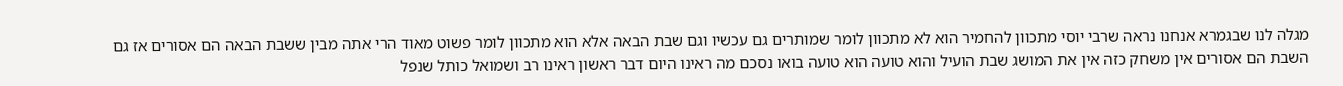מגלה לנו שבגמרא אנחנו נראה שרבי יוסי מתכוון להחמיר הוא לא מתכוון לומר שמותרים גם עכשיו וגם שבת הבאה אלא הוא מתכוון לומר פשוט מאוד הרי אתה מבין ששבת הבאה הם אסורים אז גם השבת הם אסורים אין משחק כזה אין את המושג שבת הועיל והוא טועה הוא טועה בואו נסכם מה ראינו היום דבר ראשון ראינו רב ושמואל כותל שנפל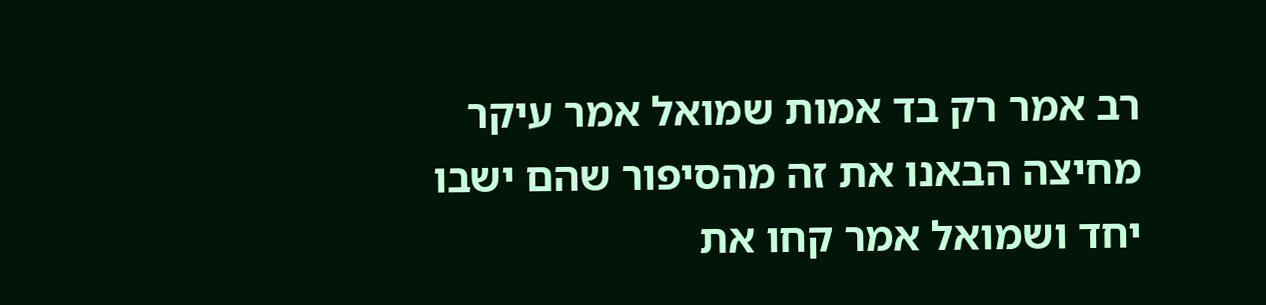רב אמר רק בד אמות שמואל אמר עיקר מחיצה הבאנו את זה מהסיפור שהם ישבו יחד ושמואל אמר קחו את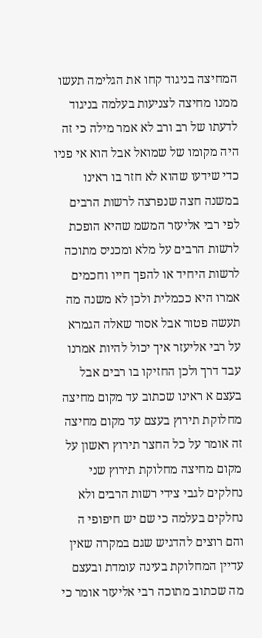המחיצה בניגוד קחו את הגלימה תעשו ממנו מחיצה לצניעות בעלמה בניגוד לדעתו של רב ורב לא אמר מילה כי זה היה מקומו של שמואל אבל הוא אי פניו כדי שידעו שהוא לא חזר בו ראינו במשנה חצה שנפרצה לרשות הרבים לפי רבי אליעזר המשמ שהיא הופכת לרשות הרבים על מלא ומכניס מתוכה לרשות היחיד או להפך חייו וחכמים אמרו היא ככמלית ולכן לא משנה מה תעשה פטור אבל אסור שאלה הגמרא על רבי אליעזר איך יכול להיות אמרנו עבד דרך ולכן החזיקו בו רבים אבל בעצם א ראינו שכתוב עד מקום מחיצה מחלוקת תירוץ בעצם עד מקום מחיצה זה אומר על כל החצר תירוץ ראשון על מקום מחיצה מחלוקת תירוץ שני נחלקים לגבי צידי רשות הרבים ולא נחלקים בעלמה כי שם יש חיפופי ה והם רוצים להדגיש שגם במקרה שאין עדיין המחלוקת בעינה עומדת ובעצם מה שכתוב מתוכה רבי אליעזר אומר כי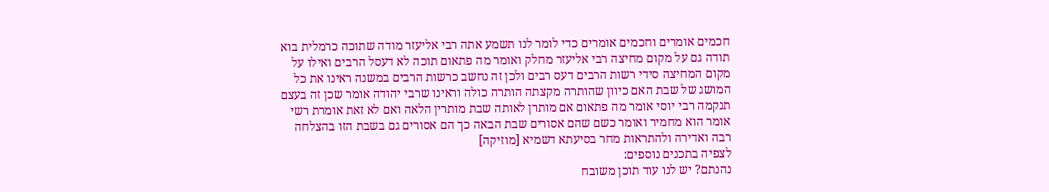חכמים אומרים וחכמים אומרים כדי לומר לנו תשמע אתה רבי אליעזר מודה שתוכה כרמלית בוא תודה גם על מקום מחיצה רבי אליעזר מחלק ואומר מה פתאום תוכה לא דעסל הרבים ואילו על מקום המחיצה סידי רשות הרבים דעס רבים ולכן זה נחשב כרשות הרבים במשנה ראינו את כל המושג של שבת האם כיוון שהותרה מקצתה הותרה כולה וראינו שרבי יהודה אומר שכן זה בעצם תנקמה רבי יוסי אומר מה פתאום אם מותרן לאותה שבת מותרין הלאה ואם לא זאת אומרת רשי אומר הוא מחמיר ואומר כשם שהם אסורים שבת הבאה כך הם אסורים גם בשבת הזו בהצלחה רבה ואדירה ולהתראות מחר בסיעתא דשמיא [מוזיקה]
לצפיה בתכנים נוספים:
נהנתם? יש לנו עוד תוכן משובח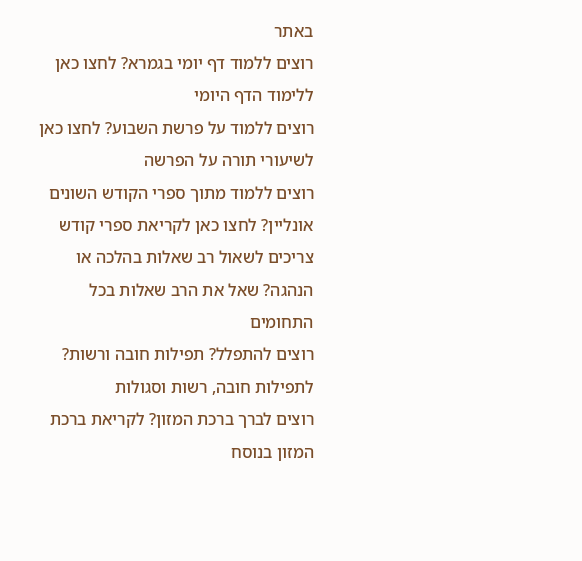באתר
רוצים ללמוד דף יומי בגמרא? לחצו כאן ללימוד הדף היומי
רוצים ללמוד על פרשת השבוע? לחצו כאן לשיעורי תורה על הפרשה
רוצים ללמוד מתוך ספרי הקודש השונים אונליין? לחצו כאן לקריאת ספרי קודש
צריכים לשאול רב שאלות בהלכה או הנהגה? שאל את הרב שאלות בכל התחומים
רוצים להתפלל? תפילות חובה ורשות? לתפילות חובה, רשות וסגולות
רוצים לברך ברכת המזון? לקריאת ברכת המזון בנוסח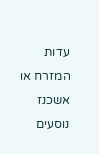עדות המזרח או אשכנז
נוסעים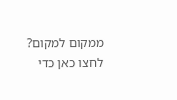ממקום למקום? לחצו כאן כדי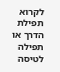לקרוא תפילת הדרך או תפילה לטיסה